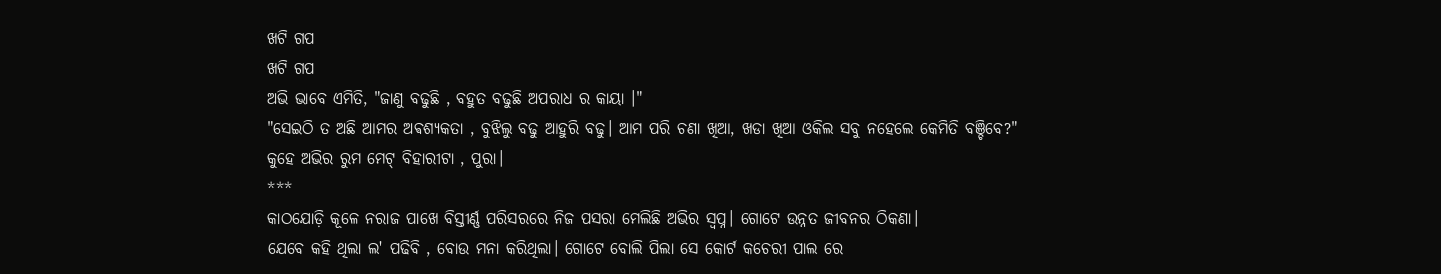ଖଟି ଗପ
ଖଟି ଗପ
ଅଭି ଭାବେ ଏମିତି, "ଜାଣୁ ବଢୁଛି , ବହୁତ ବଢୁଛି ଅପରାଧ ର କାୟା ।"
"ସେଇଠି ତ ଅଛି ଆମର ଅଵଶ୍ୟକତା , ବୁଝିଲୁ ବଢୁ ଆହୁରି ବଢୁ। ଆମ ପରି ଚଣା ଖିଆ, ଖଡା ଖିଆ ଓକିଲ ସବୁ ନହେଲେ କେମିତି ବଞ୍ଚିବେ?"
କୁହେ ଅଭିର ରୁମ ମେଟ୍ ବିହାରୀଟା , ପୁରା।
***
କାଠଯୋଡ଼ି କୂଳେ ନରାଜ ପାଖେ ବିସ୍ତୀର୍ଣ୍ଣ ପରିସରରେ ନିଜ ପସରା ମେଲିଛି ଅଭିର ସ୍ୱପ୍ନ। ଗୋଟେ ଉନ୍ନତ ଜୀବନର ଠିକଣା।
ଯେବେ କହି ଥିଲା ଲ' ପଢିବି , ବୋଉ ମନା କରିଥିଲା। ଗୋଟେ ବୋଲି ପିଲା ସେ କୋର୍ଟ କଚେରୀ ପାଲ ରେ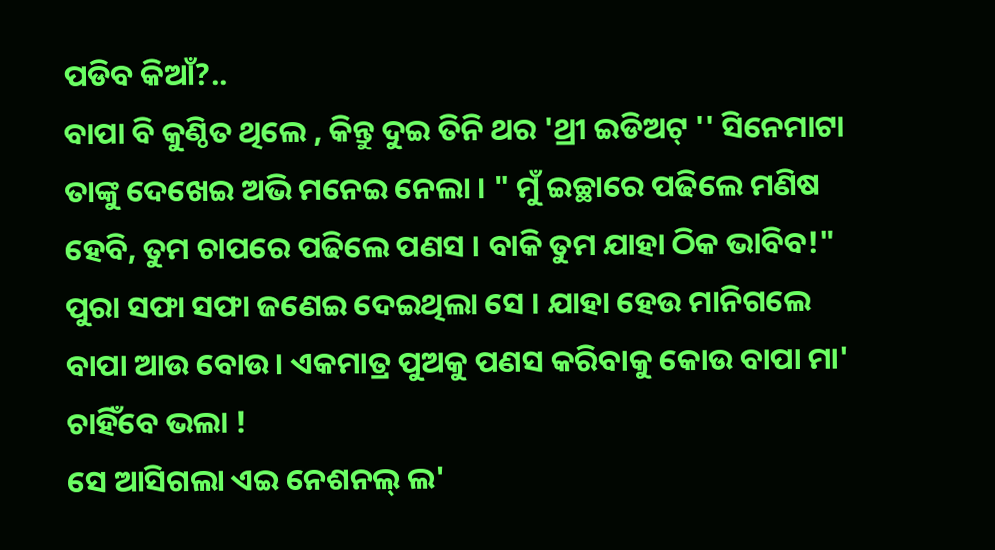ପଡିବ କିଆଁ?..
ବାପା ବି କୁଣ୍ଠିତ ଥିଲେ , କିନ୍ତୁ ଦୁଇ ତିନି ଥର 'ଥ୍ରୀ ଇଡିଅଟ୍ '' ସିନେମାଟା ତାଙ୍କୁ ଦେଖେଇ ଅଭି ମନେଇ ନେଲା । " ମୁଁ ଇଚ୍ଛାରେ ପଢିଲେ ମଣିଷ ହେବି, ତୁମ ଚାପରେ ପଢିଲେ ପଣସ । ବାକି ତୁମ ଯାହା ଠିକ ଭାବିବ!" ପୁରା ସଫା ସଫା ଜଣେଇ ଦେଇଥିଲା ସେ । ଯାହା ହେଉ ମାନିଗଲେ ବାପା ଆଉ ବୋଉ। ଏକମାତ୍ର ପୁଅକୁ ପଣସ କରିବାକୁ କୋଉ ବାପା ମା' ଚାହିଁବେ ଭଲା !
ସେ ଆସିଗଲା ଏଇ ନେଶନଲ୍ ଲ'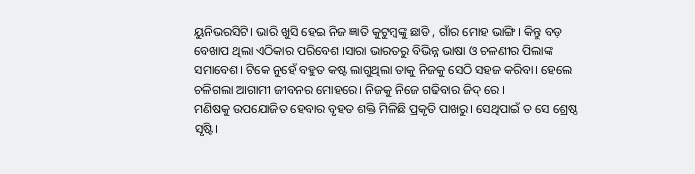ୟୁନିଭରସିଟି। ଭାରି ଖୁସି ହେଇ ନିଜ ଜ୍ଞାତି କୁଟୁମ୍ବଙ୍କୁ ଛାଡି , ଗାଁର ମୋହ ଭାଙ୍ଗି। କିନ୍ତୁ ବଡ଼ ବେଖାପ ଥିଲା ଏଠିକାର ପରିବେଶ ।ସାରା ଭାରତରୁ ବିଭିନ୍ନ ଭାଷା ଓ ଚଳଣୀର ପିଲାଙ୍କ ସମାବେଶ। ଟିକେ ନୁହେଁ ବହୁତ କଷ୍ଟ ଲାଗୁଥିଲା ତାକୁ ନିଜକୁ ସେଠି ସହଜ କରିବା। ହେଲେ ଚଳିଗଲା ଆଗାମୀ ଜୀବନର ମୋହରେ। ନିଜକୁ ନିଜେ ଗଢିବାର ଜିଦ୍ ରେ ।
ମଣିଷକୁ ଉପଯୋଜିତ ହେବାର ବୃହତ ଶକ୍ତି ମିଳିଛି ପ୍ରକୃତି ପାଖରୁ। ସେଥିପାଇଁ ତ ସେ ଶ୍ରେଷ୍ଠ ସୃଷ୍ଟି।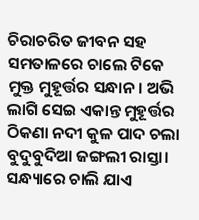ଚିରାଚରିତ ଜୀବନ ସହ ସମତାଳରେ ଚାଲେ ଟିକେ ମୁକ୍ତ ମୁହୂର୍ତ୍ତର ସନ୍ଧାନ। ଅଭି ଲାଗି ସେଇ ଏକାନ୍ତ ମୁହୂର୍ତ୍ତର ଠିକଣା ନଦୀ କୁଳ ପାଦ ଚଲା ବୁଦୁବୁଦିଆ ଜଙ୍ଗଲୀ ରାସ୍ତା। ସନ୍ଧ୍ୟାରେ ଚାଲି ଯାଏ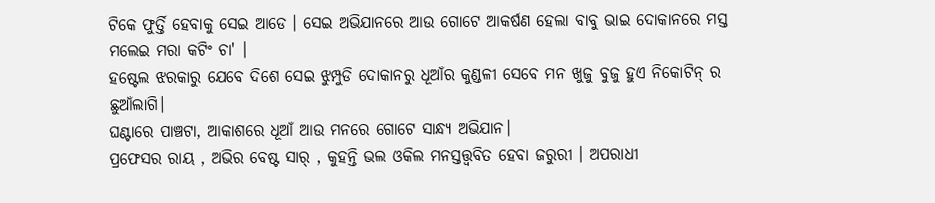ଟିକେ ଫୁର୍ତ୍ତି ହେବାକୁ ସେଇ ଆଡେ । ସେଇ ଅଭିଯାନରେ ଆଉ ଗୋଟେ ଆକର୍ଷଣ ହେଲା ବାବୁ ଭାଇ ଦୋକାନରେ ମସ୍ତ ମଲେଇ ମରା କଟିଂ ଚା' ।
ହଷ୍ଟେଲ ଝରକାରୁ ଯେବେ ଦିଶେ ସେଇ ଝୁମ୍ପୁଡି ଦୋକାନରୁ ଧୂଆଁର କୁଣ୍ଡଳୀ ସେବେ ମନ ଖୁଜୁ ବୁଜୁ ହୁଏ ନିକୋଟିନ୍ ର ଛୁଆଁଲାଗି।
ଘଣ୍ଟାରେ ପାଞ୍ଚଟା, ଆକାଶରେ ଧୂଆଁ ଆଉ ମନରେ ଗୋଟେ ସାନ୍ଧ୍ୟ ଅଭିଯାନ।
ପ୍ରଫେସର ରାୟ , ଅଭିର ବେଷ୍ଟ ସାର୍ , କୁହନ୍ତି ଭଲ ଓକିଲ ମନସ୍ତତ୍ତ୍ୱବିତ ହେବା ଜରୁରୀ । ଅପରାଧୀ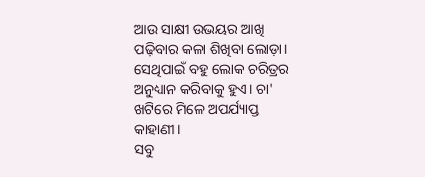ଆଉ ସାକ୍ଷୀ ଉଭୟର ଆଖି ପଢ଼ିବାର କଳା ଶିଖିବା ଲୋଡ଼ା। ସେଥିପାଇଁ ବହୁ ଲୋକ ଚରିତ୍ରର ଅନୁଧ୍ୟାନ କରିବାକୁ ହୁଏ। ଚା' ଖଟିରେ ମିଳେ ଅପର୍ଯ୍ୟାପ୍ତ କାହାଣୀ।
ସବୁ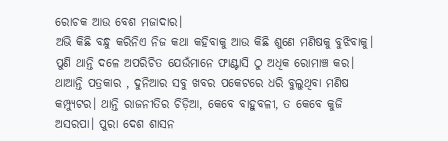ରୋଚକ ଆଉ ବେଶ ମଜାଦାର।
ଅଭି କିଛି ବନ୍ଧୁ କରିନିଏ ନିଜ କଥା କହିବାକୁ ଆଉ କିଛି ଶୁଣେ ମଣିଷକୁ ବୁଝିବାକୁ। ପୁଣି ଥାନ୍ତି ଦଳେ ଅପରିଚିତ ଯେଉଁମାନେ ଫାଣ୍ଟାସି ଠୁ ଅଧିକ ରୋମାଞ୍ଚ କର। ଥାଆନ୍ତି ପତ୍ରକାର , ଦୁନିଆର ସବୁ ଖବର ପକେଟରେ ଧରି ବୁଲୁଥିବା ମଣିଷ କମ୍ପ୍ୟୁଟର। ଥାନ୍ତି ରାଜନୀତିର ଚିଡ଼ିଆ, କେବେ ବାହୁବଳୀ, ତ କେବେ କୁଜି ଅସରପା। ପୁରା ଦେଶ ଶାସନ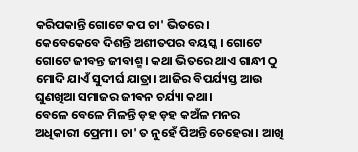କରିପକାନ୍ତି ଗୋଟେ କପ ଚା' ଭିତରେ।
କେବେକେବେ ଦିଶନ୍ତି ଅଶୀତପର ବୟସ୍କ । ଗୋଟେ ଗୋଟେ ଜୀବନ୍ତ ଜୀବାଶ୍ମ। କଥା ଭିତରେ ଥାଏ ଗାନ୍ଧୀ ଠୁ ମୋଦି ଯାଏଁ ସୁଦୀର୍ଘ ଯାତ୍ରା। ଆଜିର ବିପର୍ଯ୍ୟସ୍ତ ଆଉ ଘୁଣଖିଆ ସମାଜର ଜୀଵନ ଚର୍ଯ୍ୟା କଥା।
ବେଳେ ବେଳେ ମିଳନ୍ତି ଡ଼ହ ଡ଼ହ କଅଁଳ ମନର ଅଧିକାରୀ ପ୍ରେମୀ। ଚା' ତ ନୁହେଁ ପିଅନ୍ତି ଚେହେରା। ଆଖି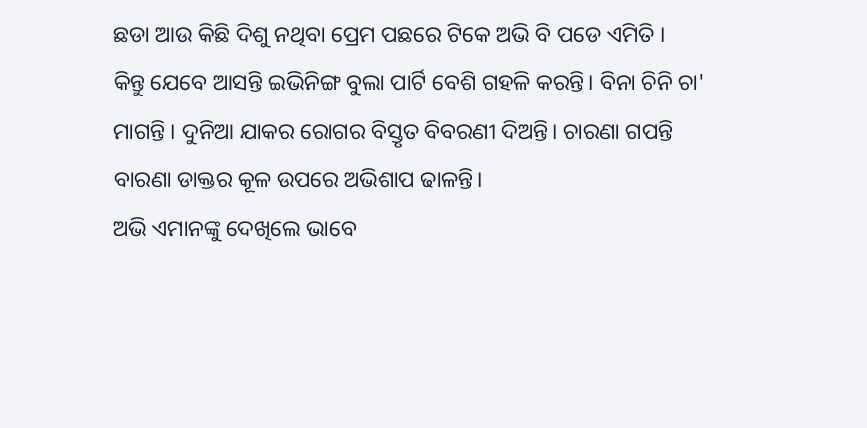ଛଡା ଆଉ କିଛି ଦିଶୁ ନଥିବା ପ୍ରେମ ପଛରେ ଟିକେ ଅଭି ବି ପଡେ ଏମିତି ।
କିନ୍ତୁ ଯେବେ ଆସନ୍ତି ଇଭିନିଙ୍ଗ ବୁଲା ପାର୍ଟି ବେଶି ଗହଳି କରନ୍ତି। ବିନା ଚିନି ଚା' ମାଗନ୍ତି । ଦୁନିଆ ଯାକର ରୋଗର ବିସ୍ତୃତ ବିବରଣୀ ଦିଅନ୍ତି। ଚାରଣା ଗପନ୍ତି ବାରଣା ଡାକ୍ତର କୂଳ ଉପରେ ଅଭିଶାପ ଢାଳନ୍ତି।
ଅଭି ଏମାନଙ୍କୁ ଦେଖିଲେ ଭାବେ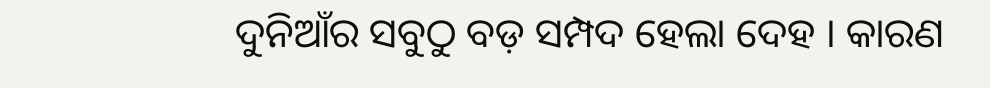ଦୁନିଆଁର ସବୁଠୁ ବଡ଼ ସମ୍ପଦ ହେଲା ଦେହ । କାରଣ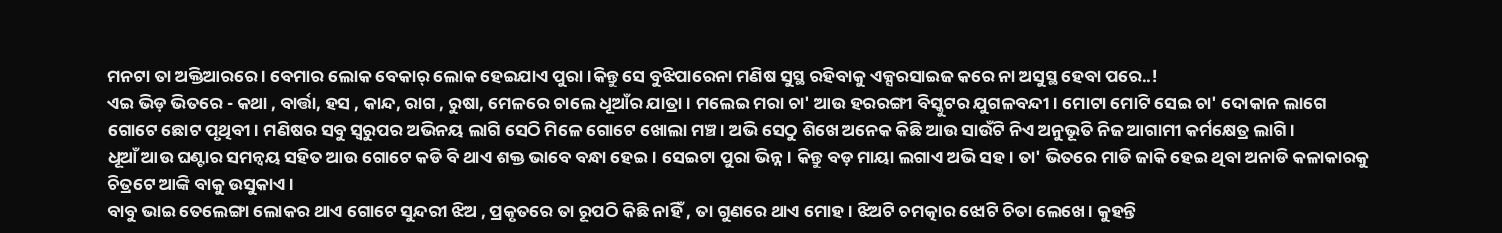ମନଟା ତା ଅକ୍ତିଆରରେ । ବେମାର ଲୋକ ବେକାର୍ ଲୋକ ହେଇଯାଏ ପୁରା ।କିନ୍ତୁ ସେ ବୁଝିପାରେନା ମଣିଷ ସୁସ୍ଥ ରହିବାକୁ ଏକ୍ସରସାଇଜ କରେ ନା ଅସୁସ୍ଥ ହେବା ପରେ..!
ଏଇ ଭିଡ଼ ଭିତରେ - କଥା , ବାର୍ତ୍ତା, ହସ , କାନ୍ଦ, ରାଗ , ରୁଷା, ମେଳରେ ଚାଲେ ଧୂଆଁର ଯାତ୍ରା । ମଲେଇ ମରା ଚା' ଆଉ ହରରଙ୍ଗୀ ବିସ୍କୁଟର ଯୁଗଳବନ୍ଦୀ। ମୋଟା ମୋଟି ସେଇ ଚା' ଦୋକାନ ଲାଗେ ଗୋଟେ ଛୋଟ ପୃଥିବୀ। ମଣିଷର ସବୁ ସ୍ୱରୁପର ଅଭିନୟ ଲାଗି ସେଠି ମିଳେ ଗୋଟେ ଖୋଲା ମଞ୍ଚ। ଅଭି ସେଠୁ ଶିଖେ ଅନେକ କିଛି ଆଉ ସାଉଁଟି ନିଏ ଅନୁଭୂତି ନିଜ ଆଗାମୀ କର୍ମକ୍ଷେତ୍ର ଲାଗି।
ଧୂଆଁ ଆଉ ଘଣ୍ଟାର ସମନ୍ୱୟ ସହିତ ଆଉ ଗୋଟେ କଡି ବି ଥାଏ ଶକ୍ତ ଭାବେ ବନ୍ଧା ହେଇ। ସେଇଟା ପୁରା ଭିନ୍ନ। କିନ୍ତୁ ବଡ଼ ମାୟା ଲଗାଏ ଅଭି ସହ। ତା' ଭିତରେ ମାଡି ଜାକି ହେଇ ଥିବା ଅନାଡି କଳାକାରକୁ ଚିତ୍ରଟେ ଆଙ୍କି ବାକୁ ଉସୁକାଏ।
ବାବୁ ଭାଇ ତେଲେଙ୍ଗା ଲୋକର ଥାଏ ଗୋଟେ ସୁନ୍ଦରୀ ଝିଅ , ପ୍ରକୃତରେ ତା ରୂପଠି କିଛି ନାହିଁ , ତା ଗୁଣରେ ଥାଏ ମୋହ। ଝିଅଟି ଚମତ୍କାର ଝୋଟି ଚିତା ଲେଖେ । କୁହନ୍ତି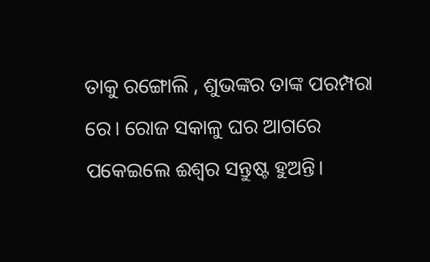ତାକୁ ରଙ୍ଗୋଲି , ଶୁଭଙ୍କର ତାଙ୍କ ପରମ୍ପରା ରେ। ରୋଜ ସକାଳୁ ଘର ଆଗରେ ପକେଇଲେ ଈଶ୍ୱର ସନ୍ତୁଷ୍ଟ ହୁଅନ୍ତି।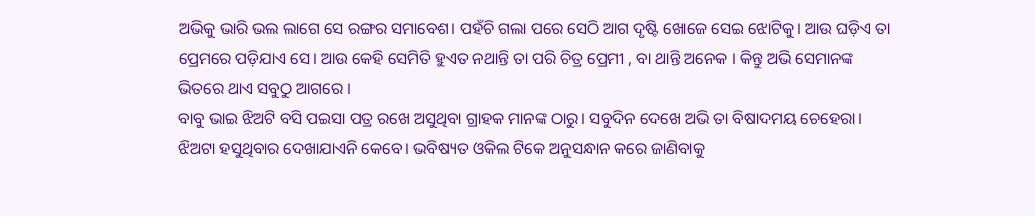ଅଭିକୁ ଭାରି ଭଲ ଲାଗେ ସେ ରଙ୍ଗର ସମାବେଶ। ପହଁଚି ଗଲା ପରେ ସେଠି ଆଗ ଦୃଷ୍ଟି ଖୋଜେ ସେଇ ଝୋଟିକୁ। ଆଉ ଘଡ଼ିଏ ତା ପ୍ରେମରେ ପଡ଼ିଯାଏ ସେ। ଆଉ କେହି ସେମିତି ହୁଏତ ନଥାନ୍ତି ତା ପରି ଚିତ୍ର ପ୍ରେମୀ , ବା ଥାନ୍ତି ଅନେକ । କିନ୍ତୁ ଅଭି ସେମାନଙ୍କ ଭିତରେ ଥାଏ ସବୁଠୁ ଆଗରେ ।
ବାବୁ ଭାଇ ଝିଅଟି ବସି ପଇସା ପତ୍ର ରଖେ ଅସୁଥିବା ଗ୍ରାହକ ମାନଙ୍କ ଠାରୁ। ସବୁଦିନ ଦେଖେ ଅଭି ତା ବିଷାଦମୟ ଚେହେରା। ଝିଅଟା ହସୁଥିବାର ଦେଖାଯାଏନି କେବେ। ଭବିଷ୍ୟତ ଓକିଲ ଟିକେ ଅନୁସନ୍ଧାନ କରେ ଜାଣିବାକୁ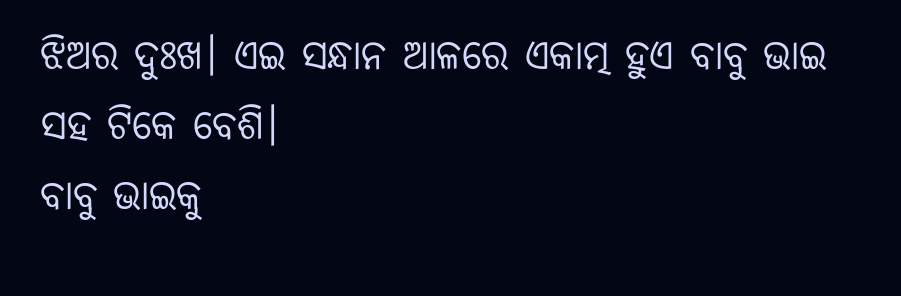ଝିଅର ଦୁଃଖ। ଏଇ ସନ୍ଧାନ ଆଳରେ ଏକାତ୍ମ ହୁଏ ବାବୁ ଭାଇ ସହ ଟିକେ ବେଶି।
ବାବୁ ଭାଇକୁ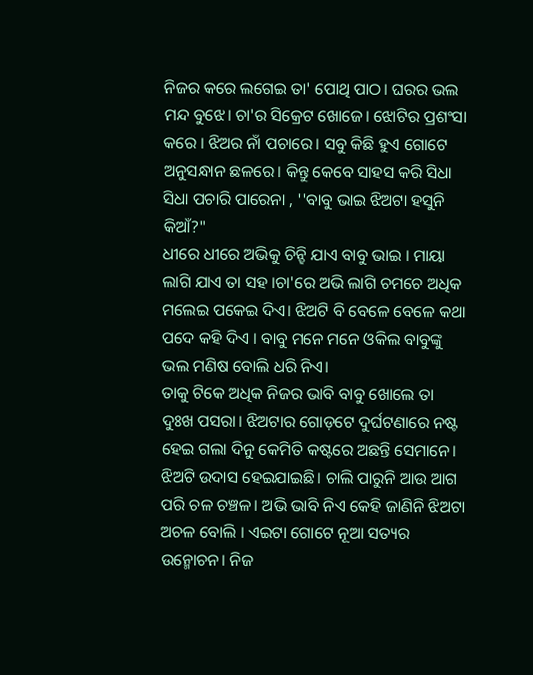ନିଜର କରେ ଲଗେଇ ତା' ପୋଥି ପାଠ। ଘରର ଭଲ ମନ୍ଦ ବୁଝେ। ଚା'ର ସିକ୍ରେଟ ଖୋଜେ। ଝୋଟିର ପ୍ରଶଂସା କରେ । ଝିଅର ନାଁ ପଚାରେ। ସବୁ କିଛି ହୁଏ ଗୋଟେ ଅନୁସନ୍ଧାନ ଛଳରେ। କିନ୍ତୁ କେବେ ସାହସ କରି ସିଧା ସିଧା ପଚାରି ପାରେନା , ''ବାବୁ ଭାଇ ଝିଅଟା ହସୁନି କିଆଁ?"
ଧୀରେ ଧୀରେ ଅଭିକୁ ଚିନ୍ହି ଯାଏ ବାବୁ ଭାଇ । ମାୟା ଲାଗି ଯାଏ ତା ସହ ।ଚା'ରେ ଅଭି ଲାଗି ଚମଚେ ଅଧିକ ମଲେଇ ପକେଇ ଦିଏ। ଝିଅଟି ବି ବେଳେ ବେଳେ କଥା ପଦେ କହି ଦିଏ । ବାବୁ ମନେ ମନେ ଓକିଲ ବାବୁଙ୍କୁ ଭଲ ମଣିଷ ବୋଲି ଧରି ନିଏ।
ତାକୁ ଟିକେ ଅଧିକ ନିଜର ଭାବି ବାବୁ ଖୋଲେ ତା ଦୁଃଖ ପସରା। ଝିଅଟାର ଗୋଡ଼ଟେ ଦୁର୍ଘଟଣାରେ ନଷ୍ଟ ହେଇ ଗଲା ଦିନୁ କେମିତି କଷ୍ଟରେ ଅଛନ୍ତି ସେମାନେ। ଝିଅଟି ଉଦାସ ହେଇଯାଇଛି। ଚାଲି ପାରୁନି ଆଉ ଆଗ ପରି ଚଳ ଚଞ୍ଚଳ। ଅଭି ଭାବି ନିଏ କେହି ଜାଣିନି ଝିଅଟା ଅଚଳ ବୋଲି । ଏଇଟା ଗୋଟେ ନୂଆ ସତ୍ୟର ଉନ୍ମୋଚନ। ନିଜ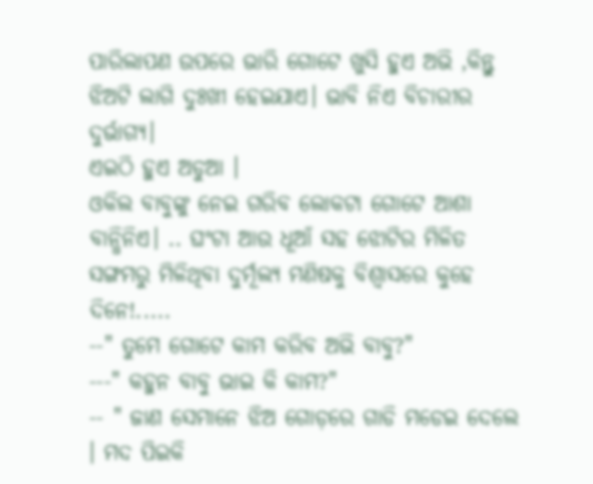ପାରିଲାପଣ ଉପରେ ଭାରି ଗୋଟେ ଖୁସି ହୁଏ ଅଭି ,କିନ୍ତୁ ଝିଅଟି ଲାଗି ଦୁଃଖୀ ହେଇଯାଏ। ଭାବି ନିଏ ବିଚାରୀର ଦୁର୍ଭାଗ୍ୟ।
ଏଇଠି ହୁଏ ଅଡୁଆ ।
ଓକିଲ ବାବୁଙ୍କୁ ନେଇ ଗରିବ ଲୋକଟା ଗୋଟେ ଆଶା ବାନ୍ଧିନିଏ। .. ଘଂଟା ଆଉ ଧୂଆଁ ସହ ଝୋଟିର ମିଳିତ ସଙ୍ଗମରୁ ମିଳିଥିବା ଦୁର୍ମୂଲ୍ୟ ମଣିଷକୁ ବିଶ୍ୱାସରେ କୁହେ ଦିନେ!.....
--" ତୁମେ ଗୋଟେ କାମ କରିବ ଅଭି ବାବୁ?"
---" କହୁନ ବାବୁ ଭାଇ କି କାମ?"
-- " ଜାଣ ସେମାନେ ଝିଅ ଗୋଡ଼ରେ ଗାଡି ମଡେଇ ଦେଲେ । ମଦ ପିଇକି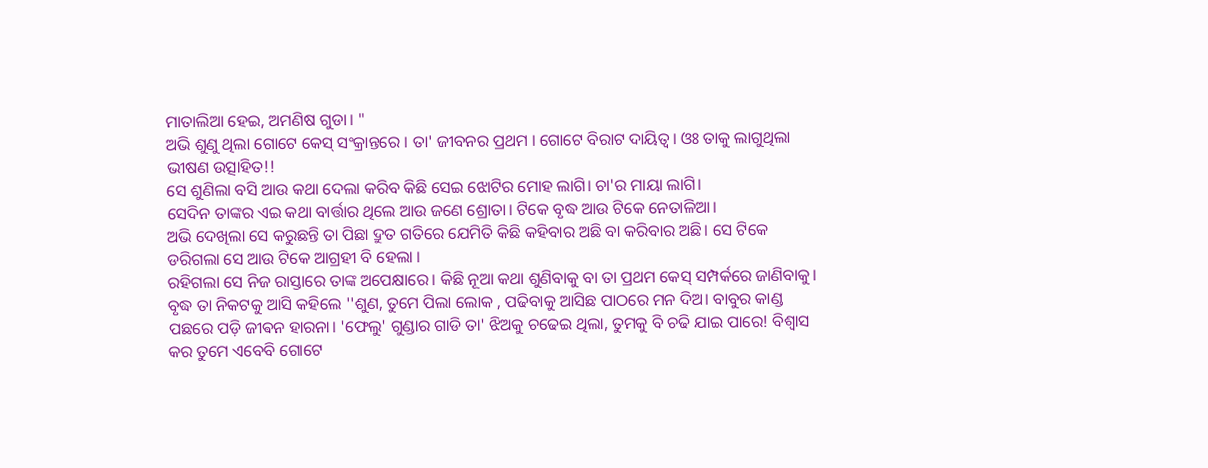ମାତାଲିଆ ହେଇ, ଅମଣିଷ ଗୁଡା। "
ଅଭି ଶୁଣୁ ଥିଲା ଗୋଟେ କେସ୍ ସଂକ୍ରାନ୍ତରେ । ତା' ଜୀବନର ପ୍ରଥମ । ଗୋଟେ ବିରାଟ ଦାୟିତ୍ୱ। ଓଃ ତାକୁ ଲାଗୁଥିଲା ଭୀଷଣ ଉତ୍ସାହିତ!!
ସେ ଶୁଣିଲା ବସି ଆଉ କଥା ଦେଲା କରିବ କିଛି ସେଇ ଝୋଟିର ମୋହ ଲାଗି। ଚା'ର ମାୟା ଲାଗି।
ସେଦିନ ତାଙ୍କର ଏଇ କଥା ବାର୍ତ୍ତାର ଥିଲେ ଆଉ ଜଣେ ଶ୍ରୋତା। ଟିକେ ବୃଦ୍ଧ ଆଉ ଟିକେ ନେତାଳିଆ।
ଅଭି ଦେଖିଲା ସେ କରୁଛନ୍ତି ତା ପିଛା ଦ୍ରୁତ ଗତିରେ ଯେମିତି କିଛି କହିବାର ଅଛି ବା କରିବାର ଅଛି। ସେ ଟିକେ ଡରିଗଲା ସେ ଆଉ ଟିକେ ଆଗ୍ରହୀ ବି ହେଲା ।
ରହିଗଲା ସେ ନିଜ ରାସ୍ତାରେ ତାଙ୍କ ଅପେକ୍ଷାରେ। କିଛି ନୂଆ କଥା ଶୁଣିବାକୁ ବା ତା ପ୍ରଥମ କେସ୍ ସମ୍ପର୍କରେ ଜାଣିବାକୁ।
ବୃଦ୍ଧ ତା ନିକଟକୁ ଆସି କହିଲେ ''ଶୁଣ, ତୁମେ ପିଲା ଲୋକ , ପଢିବାକୁ ଆସିଛ ପାଠରେ ମନ ଦିଅ। ବାବୁର କାଣ୍ଡ ପଛରେ ପଡ଼ି ଜୀଵନ ହାରନା। 'ଫେଲୁ' ଗୁଣ୍ଡାର ଗାଡି ତା' ଝିଅକୁ ଚଢେଇ ଥିଲା, ତୁମକୁ ବି ଚଢି ଯାଇ ପାରେ! ବିଶ୍ୱାସ କର ତୁମେ ଏବେବି ଗୋଟେ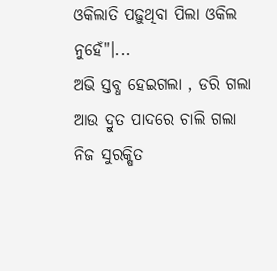ଓକିଲାତି ପଢ଼ୁଥିବା ପିଲା ଓକିଲ ନୁହେଁ"।...
ଅଭି ସ୍ତବ୍ଧ ହେଇଗଲା , ଡରି ଗଲା ଆଉ ଦ୍ରୁତ ପାଦରେ ଚାଲି ଗଲା ନିଜ ସୁରକ୍ଷିତ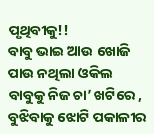ପୃଥିବୀକୁ!!
ବାବୁ ଭାଇ ଆଉ ଖୋଜି ପାଉ ନଥିଲା ଓକିଲ ବାବୁକୁ ନିଜ ଚା’ ଖଟିରେ , ବୁଝିବାକୁ ଝୋଟି ପକାଳୀର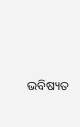ଭବିଷ୍ୟତ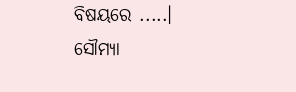ବିଷୟରେ .....।
ସୌମ୍ୟା